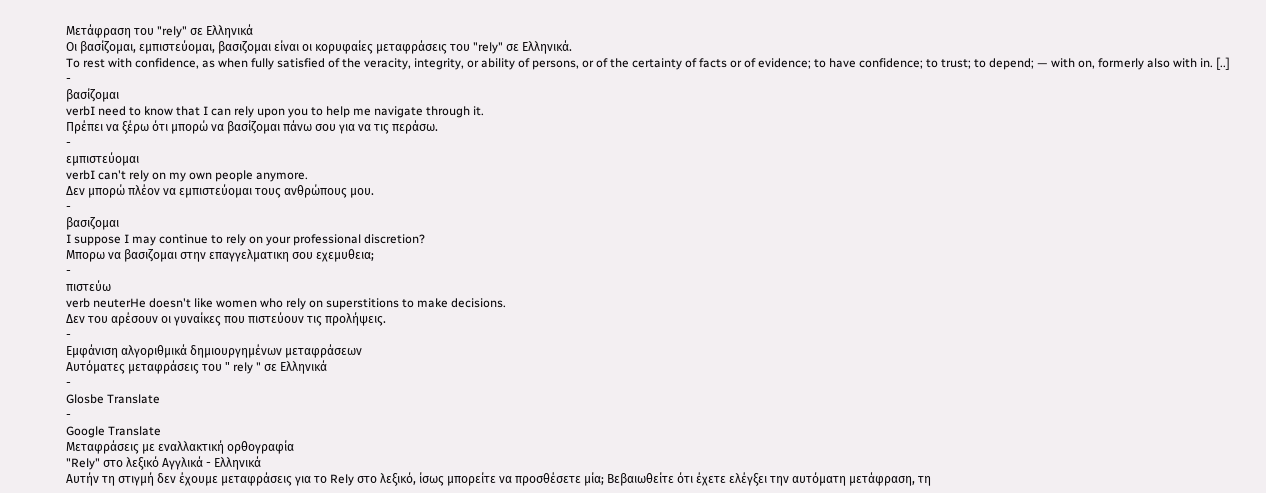Μετάφραση του "rely" σε Ελληνικά
Οι βασίζομαι, εμπιστεύομαι, βασιζομαι είναι οι κορυφαίες μεταφράσεις του "rely" σε Ελληνικά.
To rest with confidence, as when fully satisfied of the veracity, integrity, or ability of persons, or of the certainty of facts or of evidence; to have confidence; to trust; to depend; — with on, formerly also with in. [..]
-
βασίζομαι
verbI need to know that I can rely upon you to help me navigate through it.
Πρέπει να ξέρω ότι μπορώ να βασίζομαι πάνω σου για να τις περάσω.
-
εμπιστεύομαι
verbI can't rely on my own people anymore.
Δεν μπορώ πλέον να εμπιστεύομαι τους ανθρώπους μου.
-
βασιζομαι
I suppose I may continue to rely on your professional discretion?
Μπορω να βασιζομαι στην επαγγελματικη σου εχεμυθεια;
-
πιστεύω
verb neuterHe doesn't like women who rely on superstitions to make decisions.
Δεν του αρέσουν οι γυναίκες που πιστεύουν τις προλήψεις.
-
Εμφάνιση αλγοριθμικά δημιουργημένων μεταφράσεων
Αυτόματες μεταφράσεις του " rely " σε Ελληνικά
-
Glosbe Translate
-
Google Translate
Μεταφράσεις με εναλλακτική ορθογραφία
"Rely" στο λεξικό Αγγλικά - Ελληνικά
Αυτήν τη στιγμή δεν έχουμε μεταφράσεις για το Rely στο λεξικό, ίσως μπορείτε να προσθέσετε μία; Βεβαιωθείτε ότι έχετε ελέγξει την αυτόματη μετάφραση, τη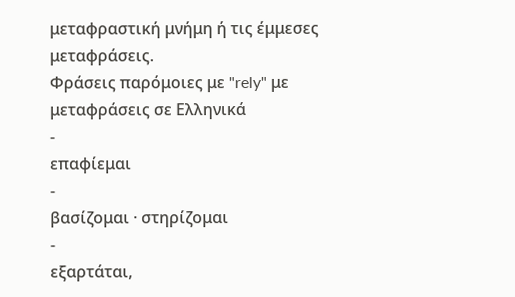μεταφραστική μνήμη ή τις έμμεσες μεταφράσεις.
Φράσεις παρόμοιες με "rely" με μεταφράσεις σε Ελληνικά
-
επαφίεμαι
-
βασίζομαι · στηρίζομαι
-
εξαρτάται,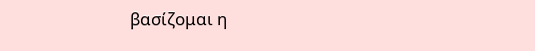βασίζομαι η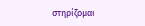στηρίζομαι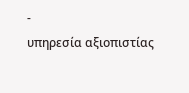-
υπηρεσία αξιοπιστίας